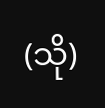(သို)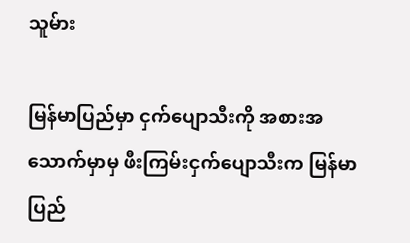သူမ်ား

မြန်မာပြည်မှာ ငှက်ပျောသီးကို အစားအသောက်မှာမှ ဖီးကြမ်းငှက်ပျောသီးက မြန်မာပြည်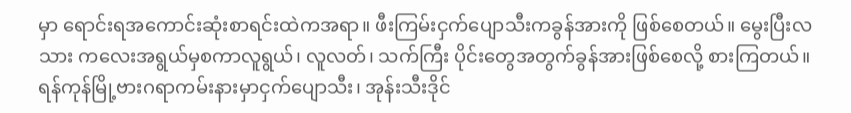မှာ ရောင်းရအကောင်းဆုံးစာရင်းထဲကအရာ။ ဖီးကြမ်းငှက်ပျောသီးကခွန်အားကို ဖြစ်စေတယ်။ မွေးပြီးလသား ကလေးအရွယ်မှစကာလူရွယ်၊ လူလတ်၊ သက်ကြီး ပိုင်းတွေအတွက်ခွန်အားဖြစ်စေလို့ စားကြတယ်။ရန်ကုန်မြို့ဗားဂရာကမ်းနားမှာငှက်ပျောသီး၊ အုန်းသီးဒိုင်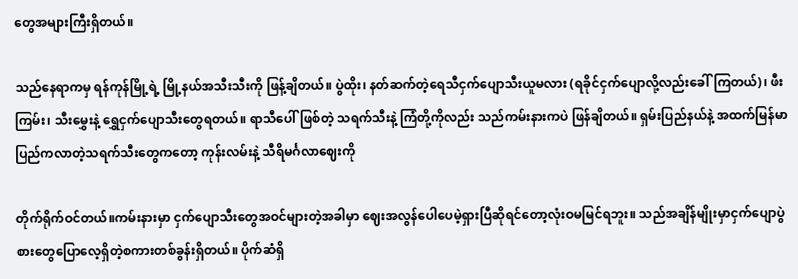တွေအများကြီးရှိတယ်။

သည်နေရာကမှ ရန်ကုန်မြို့ရဲ့ မြို့နယ်အသီးသီးကို ဖြန့်ချိတယ်။ ပွဲထိုး၊ နတ်ဆက်တဲ့ရေသီငှက်ပျောသီးယူမလား (ရခိုင်ငှက်ပျောလို့လည်းခေါ်ကြတယ်)၊ ဖီး ကြမ်း၊ သီးမွှေးနဲ့ ရွှေငှက်ပျောသီးတွေရတယ်။ ရာသီပေါ်ဖြစ်တဲ့ သရက်သီးနဲ့ ကြံတို့ကိုလည်း သည်ကမ်းနားကပဲ ဖြန်ချိတယ်။ ရှမ်းပြည်နယ်နဲ့ အထက်မြန်မာပြည်ကလာတဲ့သရက်သီးတွေကတော့ ကုန်းလမ်းနဲ့ သီရိမင်္ဂလာဈေးကို

တိုက်ရိုက်ဝင်တယ်။ကမ်းနားမှာ ငှက်ပျောသီးတွေအဝင်များတဲ့အခါမှာ ဈေးအလွန်ပေါပေမဲ့ရှားပြီဆိုရင်တော့လုံးဝမမြင်ရဘူး။ သည်အချိန်မျိုးမှာငှက်ပျောပွဲစားတွေပြောလေ့ရှိတဲ့စကားတစ်ခွန်းရှိတယ်။ ပိုက်ဆံရှိ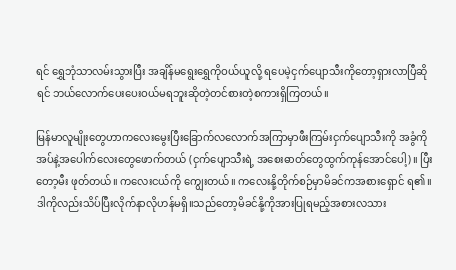ရင် ရွှေဘုံသာလမ်းသွားပြီး အချိန်မရွေးရွှေကိုဝယ်ယူလို့ ရပေမဲ့ငှက်ပျောသီးကိုတော့ရှားလာပြီဆိုရင် ဘယ်လောက်ပေးပေးဝယ်မရဘူးဆိုတဲ့တင်စားတဲ့စကားရှိကြတယ်။

မြန်မာလူမျိုးတွေဟာကလေးမွေးပြီးခြောက်လလောက်အကြာမှာဖီးကြမ်းငှက်ပျောသီးကို အခွံကို အပ်နဲ့အပေါက်လေးတွေဖောက်တယ် (ငှက်ပျောသီးရဲ့ အစေးဓာတ်တွေထွက်ကုန်အောင်ပေါ့)။ ပြီးတော့မီး ဖုတ်တယ်။ ကလေးငယ်ကို ကျွေးတယ်။ ကလေးနို့တိုက်စဉ်မှာမိခင်ကအစားရှောင် ရ၏။ ဒါကိုလည်းသိပ်ပြီးလိုက်နာလိုဟန်မရှိ။သည်တော့မိခင်နို့ကိုအားပြုရမည့်အစားလသား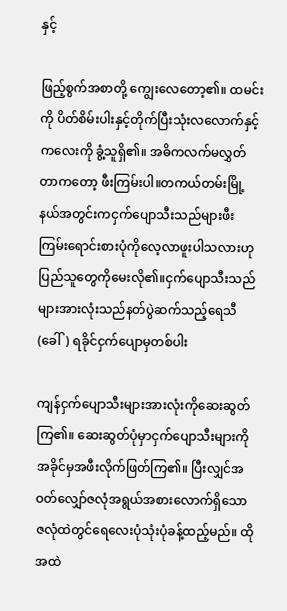နှင့်

ဖြည့်စွက်အစာတို့ ကျွေးလေတော့၏။ ထမင်းကို ပိတ်စိမ်းပါးနှင့်တိုက်ပြီးသုံးလလောက်နှင့်ကလေးကို ခွံ့သူရှိ၏။ အဓိကလက်မလွှတ်တာကတော့ ဖီးကြမ်းပါ။တကယ်တမ်းမြို့နယ်အတွင်းကငှက်ပျောသီးသည်များဖီးကြမ်းရောင်းစားပုံကိုလေ့လာဖူးပါသလားဟု ပြည်သူတွေကိုမေးလို၏။ငှက်ပျောသီးသည်များအားလုံးသည်နတ်ပွဲဆက်သည့်ရေသီ (ခေါ်) ရခိုင်ငှက်ပျောမှတစ်ပါး

ကျန်ငှက်ပျောသီးများအားလုံးကိုဆေးဆွတ်ကြ၏။ ဆေးဆွတ်ပုံမှာငှက်ပျောသီးများကိုအခိုင်မှအဖီးလိုက်ဖြတ်ကြ၏။ ပြီးလျှင်အဝတ်လျှော်ဇလုံအရွယ်အစားလောက်ရှိသော ဇလုံထဲတွင်ရေလေးပုံသုံးပုံခန့်ထည့်မည်။ ထိုအထဲ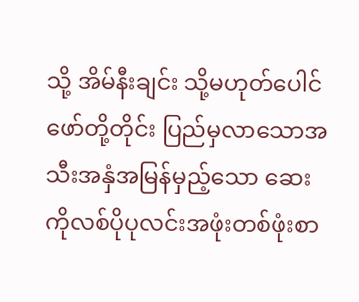သို့ အိမ်နီးချင်း သို့မဟုတ်ပေါင်ဖော်တို့တိုင်း ပြည်မှလာသောအသီးအနှံအမြန်မှည့်သော ဆေးကိုလစ်ပိုပုလင်းအဖုံးတစ်ဖုံးစာ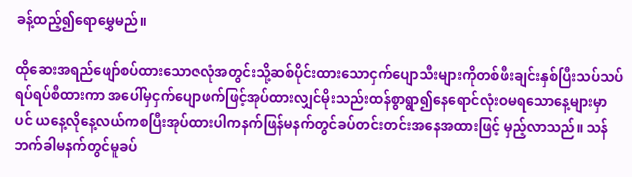ခန့်ထည့်၍ရောမွှေမည်။

ထိုဆေးအရည်ဖျော်စပ်ထားသောဇလုံအတွင်းသို့ဆစ်ပိုင်းထားသောငှက်ပျောသီးများကိုတစ်ဖီးချင်းနှစ်ပြီးသပ်သပ်ရပ်ရပ်စီထားကာ အပေါ်မှငှက်ပျောဖက်ဖြင့်အုပ်ထားလျှင်မိုးသည်းထန်စွာရွာ၍နေရောင်လုံးဝမရသောနေ့များမှာပင် ယနေ့လိုနေ့လယ်ကစပြီးအုပ်ထားပါကနက်ဖြန်မနက်တွင်ခပ်တင်းတင်းအနေအထားဖြင့် မှည့်လာသည်။ သန်ဘက်ခါမနက်တွင်မူခပ်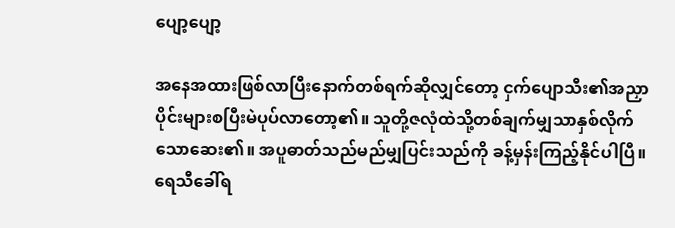ပျော့ပျော့

အနေအထားဖြစ်လာပြီးနောက်တစ်ရက်ဆိုလျှင်တော့ ငှက်ပျောသီး၏အညှာပိုင်းများစပြီးမဲပုပ်လာတော့၏။ သူတို့ဇလုံထဲသို့တစ်ချက်မျှသာနှစ်လိုက်သောဆေး၏။ အပူဓာတ်သည်မည်မျှပြင်းသည်ကို ခန့်မှန်းကြည့်နိုင်ပါပြီ။ရေသီခေါ်ရ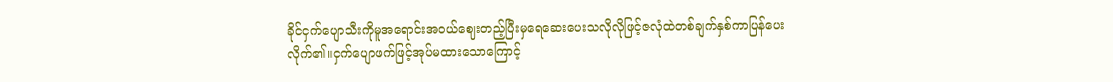ခိုင်ငှက်ပျောသီးကိုမူအရောင်းအဝယ်ဈေးတည့်ပြီးမှရေဆေးပေးသလိုလိုဖြင့်ဇလုံထဲတစ်ချက်နှစ်ကာပြန်ပေးလိုက်၏။ငှက်ပျောဖက်ဖြင့်အုပ်မထားသောကြောင့်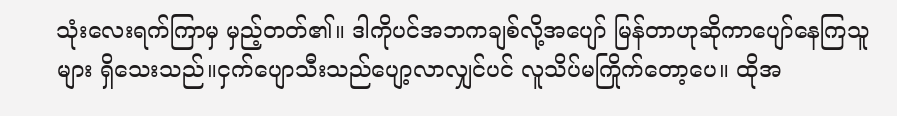သုံးလေးရက်ကြာမှ မှည့်တတ်၏။ ဒါကိုပင်အဘကချစ်လို့အပျော် မြန်တာဟုဆိုကာပျော်နေကြသူများ ရှိသေးသည်။ငှက်ပျောသီးသည်ပျော့လာလျှင်ပင် လူသိပ်မကြိုက်တော့ပေ။ ထိုအ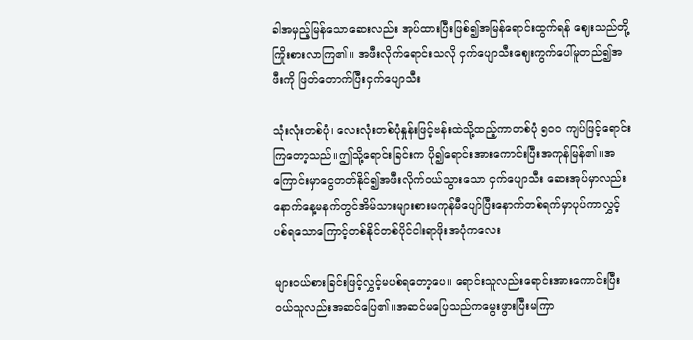ခါအမှည့်မြန်သောဆေးလည်း အုပ်ထားပြီးဖြစ်၍အမြန်ရောင်းထွက်ရန် ဈေးသည်တို့ ကြိုးစားလာကြ၏။ အဖီးလိုက်ရောင်းသလို ငှက်ပျောသီးဈေးကွက်ပေါ်မူတည်၍အဖီးကို ဖြတ်တောက်ပြီးငှက်ပျောသီး

သုံးလုံးတစ်ပုံ၊ လေးလုံးတစ်ပုံနှုန်းဖြင့်ဗန်းထဲသို့ထည့်ကာတစ်ပုံ ၅၀ဝ ကျပ်ဖြင့်ရောင်းကြတော့သည်။ဤသို့ရောင်းခြင်းက ပို၍ရောင်းအားကောင်းပြီးအကုန်မြန်၏။အကြောင်းမှာငွေတတ်နိုင်၍အဖီးလိုက်ဝယ်သွားသော ငှက်ပျောသီး ဆေးအုပ်မှာလည်းနောက်နေ့မနက်တွင်အိမ်သားများစားမကုန်မီပျော်ပြီးနောက်တစ်ရက်မှာပုပ်ကာလွှင့်ပစ်ရသောကြောင့်တစ်နိုင်တစ်ပိုင်ငါးရာဖိုးအပုံကလေး

များဝယ်စားခြင်းဖြင့်လွှင့်မပစ်ရတော့ပေ။ ရောင်းသူလည်းရောင်းအားကောင်းပြီးဝယ်သူလည်းအဆင်ပြေ၏။အဆင်မပြေသည်ကမွေးဖွားပြီးမကြာ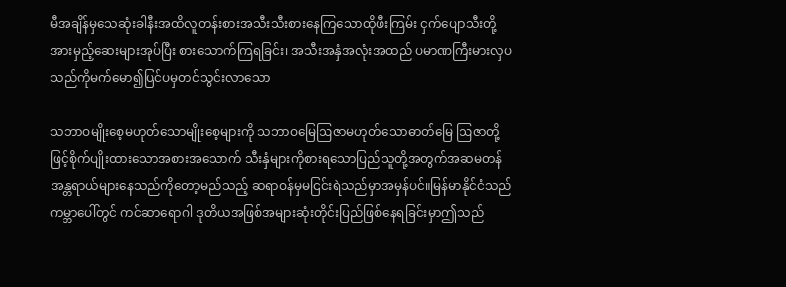မီအချိန်မှသေဆုံးခါနီးအထိလူတန်းစားအသီးသီးစားနေကြသောထိုဖီးကြမ်း ငှက်ပျောသီးတို့အားမှည့်ဆေးများအုပ်ပြီး စားသောက်ကြရခြင်း၊ အသီးအနှံအလုံးအထည် ပမာဏကြီးမားလှပသည်ကိုမက်မော၍ပြင်ပမှတင်သွင်းလာသော

သဘာဝမျိုးစေ့မဟုတ်သောမျိုးစေ့များကို သဘာဝမြေဩဇာမဟုတ်သောဓာတ်မြေ ဩဇာတို့ဖြင့်စိုက်ပျိုးထားသောအစားအသောက် သီးနှံများကိုစားရသောပြည်သူတို့အတွက်အဆမတန်အန္တရာယ်များနေသည်ကိုတော့မည်သည့် ဆရာဝန်မှမငြင်းရဲသည်မှာအမှန်ပင်။မြန်မာနိုင်ငံသည်ကမ္ဘာပေါ်တွင် ကင်ဆာရောဂါ ဒုတိယအဖြစ်အများဆုံးတိုင်းပြည်ဖြစ်နေရခြင်းမှာဤသည်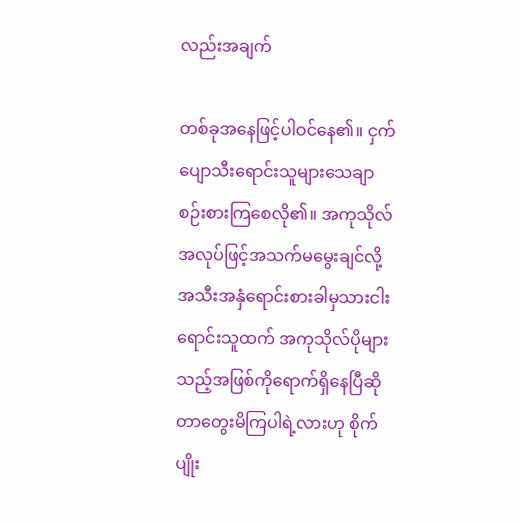လည်းအချက်

တစ်ခုအနေဖြင့်ပါဝင်နေ၏။ ငှက်ပျောသီးရောင်းသူများသေချာစဉ်းစားကြစေလို၏။ အကုသိုလ်အလုပ်ဖြင့်အသက်မမွေးချင်လို့အသီးအနှံရောင်းစားခါမှသားငါးရောင်းသူထက် အကုသိုလ်ပိုများသည့်အဖြစ်ကိုရောက်ရှိနေပြီဆိုတာတွေးမိကြပါရဲ့လားဟု စိုက်ပျိုး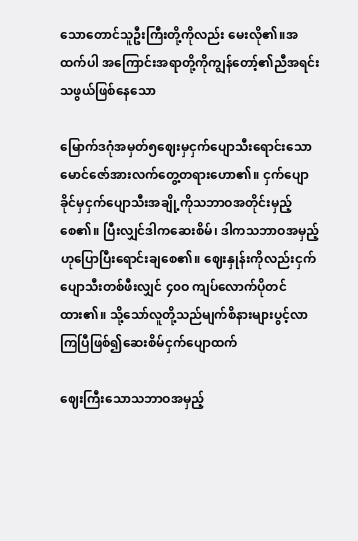သောတောင်သူဦးကြီးတို့ကိုလည်း မေးလို၏။အထက်ပါ အကြောင်းအရာတို့ကိုကျွန်တော့်၏ညီအရင်းသဖွယ်ဖြစ်နေသော

မြောက်ဒဂုံအမှတ်၅ဈေးမှငှက်ပျောသီးရောင်းသောမောင်ဇော်အားလက်တွေ့တရားဟော၏။ ငှက်ပျောခိုင်မှငှက်ပျောသီးအချို့ကိုသဘာဝအတိုင်းမှည့်စေ၏။ ပြီးလျှင်ဒါကဆေးစိမ်၊ ဒါကသဘာဝအမှည့်ဟုပြောပြီးရောင်းချစေ၏။ ဈေးနှုန်းကိုလည်းငှက်ပျောသီးတစ်ဖီးလျှင် ၄၀ဝ ကျပ်လောက်ပိုတင်ထား၏။ သို့သော်လူတို့သည်မျက်စိနားများပွင့်လာကြပြီဖြစ်၍ဆေးစိမ်ငှက်ပျောထက်

ဈေးကြီးသောသဘာဝအမှည့်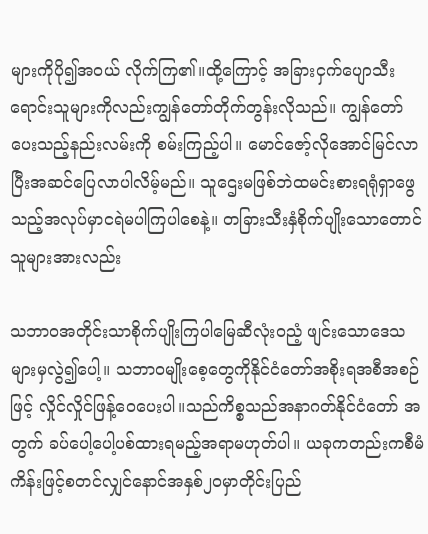များကိုပို၍အဝယ် လိုက်ကြ၏။ထို့ကြောင့် အခြားငှက်ပျောသီးရောင်းသူများကိုလည်းကျွန်တော်တိုက်တွန်းလိုသည်။ ကျွန်တော်ပေးသည့်နည်းလမ်းကို စမ်းကြည့်ပါ။ မောင်ဇော့်လိုအောင်မြင်လာပြီးအဆင်ပြေလာပါလိမ့်မည်။ သူဌေးမဖြစ်ဘဲထမင်းစားရရုံရှာဖွေသည့်အလုပ်မှာငရဲမပါကြပါစေနဲ့။ တခြားသီးနှံစိုက်ပျိုးသောတောင်သူများအားလည်း

သဘာဝအတိုင်းသာစိုက်ပျိုးကြပါမြေဆီလုံးဝညံ့ ဖျင်းသောဒေသများမှလွဲ၍ပေါ့။ သဘာဝမျိုးစေ့တွေကိုနိုင်ငံတော်အစိုးရအစီအစဉ်ဖြင့် လှိုင်လှိုင်ဖြန့်ဝေပေးပါ။သည်ကိစ္စသည်အနာဂတ်နိုင်ငံတော် အတွက် ခပ်ပေါ့ပေါ့ပစ်ထားရမည့်အရာမဟုတ်ပါ။ ယခုကတည်းကစီမံကိန်းဖြင့်စတင်လျှင်နောင်အနှစ်၂၀မှာတိုင်းပြည်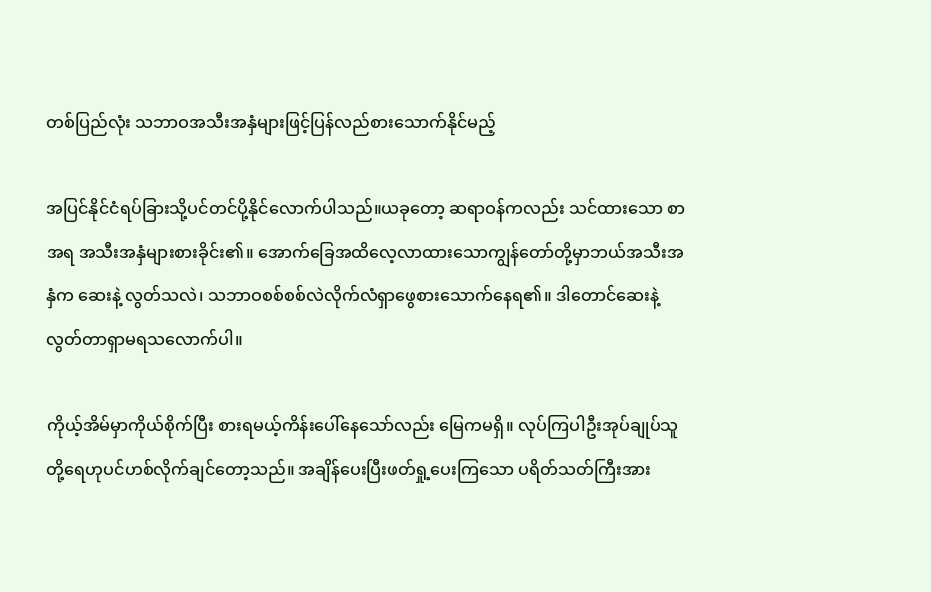တစ်ပြည်လုံး သဘာဝအသီးအနှံများဖြင့်ပြန်လည်စားသောက်နိုင်မည့်

အပြင်နိုင်ငံရပ်ခြားသို့ပင်တင်ပို့နိုင်လောက်ပါသည်။ယခုတော့ ဆရာဝန်ကလည်း သင်ထားသော စာအရ အသီးအနှံများစားခိုင်း၏။ အောက်ခြေအထိလေ့လာထားသောကျွန်တော်တို့မှာဘယ်အသီးအနှံက ဆေးနဲ့ လွတ်သလဲ၊ သဘာဝစစ်စစ်လဲလိုက်လံရှာဖွေစားသောက်နေရ၏။ ဒါတောင်ဆေးနဲ့လွတ်တာရှာမရသလောက်ပါ။

ကိုယ့်အိမ်မှာကိုယ်စိုက်ပြီး စားရမယ့်ကိန်းပေါ်နေသော်လည်း မြေကမရှိ။ လုပ်ကြပါဦးအုပ်ချုပ်သူတို့ရေဟုပင်ဟစ်လိုက်ချင်တော့သည်။ အချိန်ပေးပြီးဖတ်ရှု့ပေးကြသော ပရိတ်သတ်ကြီးအား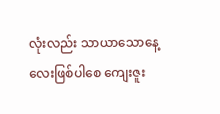လုံးလည်း သာယာသောနေ့လေးဖြစ်ပါစေ ကျေးဇူး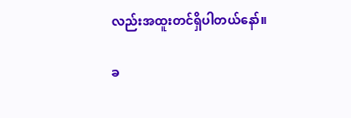လည်းအထူးတင်ရှိပါတယ်နော်။

ခ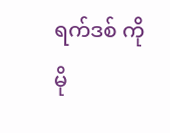ရက်ဒစ် ကိုမို